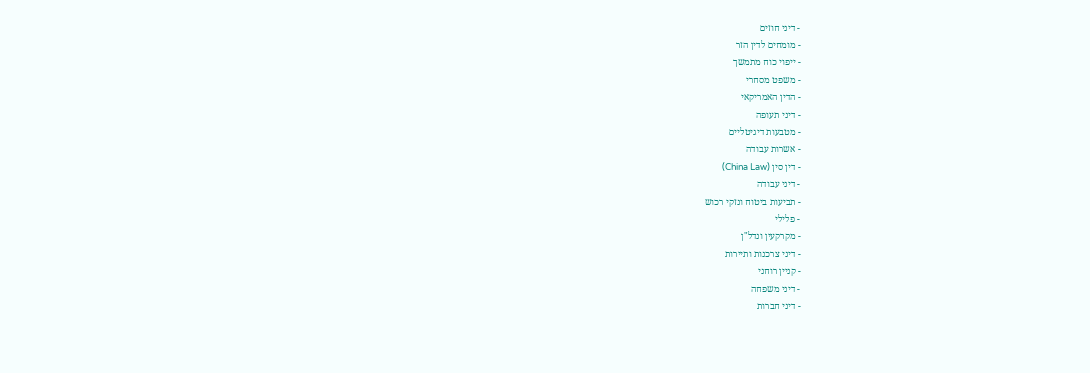- דיני חוזים
- מומחים לדין הזר
- ייפוי כוח מתמשך
- משפט מסחרי
- הדין האמריקאי
- דיני תעופה
- מטבעות דיגיטליים
- אשרות עבודה
- דין סין (China Law)
- דיני עבודה
- תביעות ביטוח ונזקי רכוש
- פלילי
- מקרקעין ונדל"ן
- דיני צרכנות ותיירות
- קניין רוחני
- דיני משפחה
- דיני חברות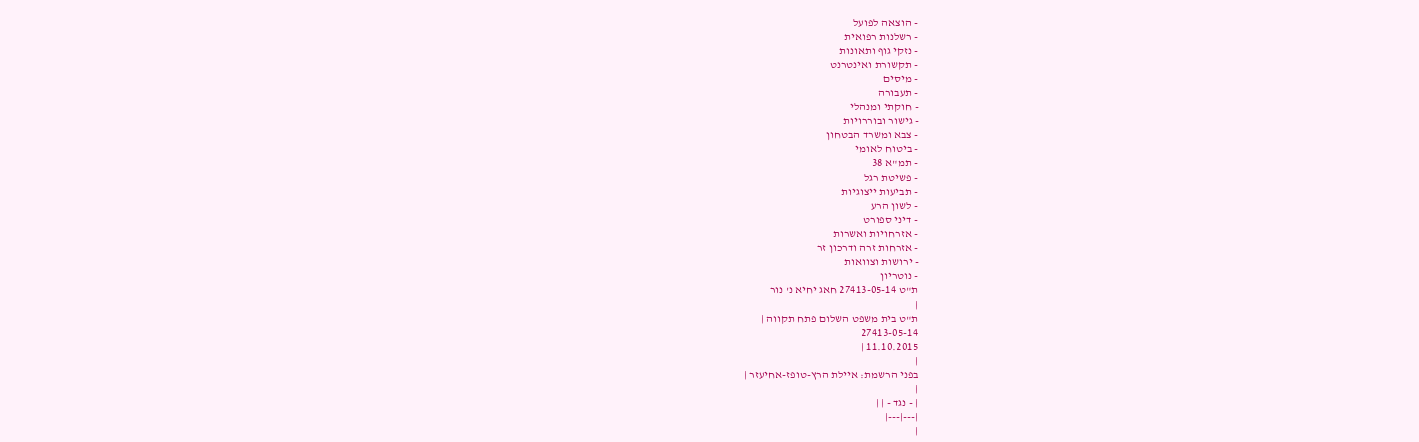- הוצאה לפועל
- רשלנות רפואית
- נזקי גוף ותאונות
- תקשורת ואינטרנט
- מיסים
- תעבורה
- חוקתי ומנהלי
- גישור ובוררויות
- צבא ומשרד הבטחון
- ביטוח לאומי
- תמ"א 38
- פשיטת רגל
- תביעות ייצוגיות
- לשון הרע
- דיני ספורט
- אזרחויות ואשרות
- אזרחות זרה ודרכון זר
- ירושות וצוואות
- נוטריון
ת"ט 27413-05-14 חאג יחיא נ' נור
|
ת"ט בית משפט השלום פתח תקווה |
27413-05-14
11.10.2015 |
|
בפני הרשמת: איילת הרץ-טופז-אחיעזר |
|
| - נגד - | |
|---|---|
|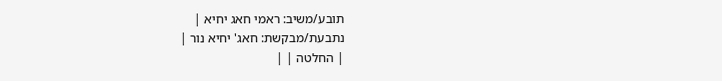תובע/משיב: ראמי חאג יחיא |
נתבעת/מבקשת: חאג' יחיא נור |
| החלטה | |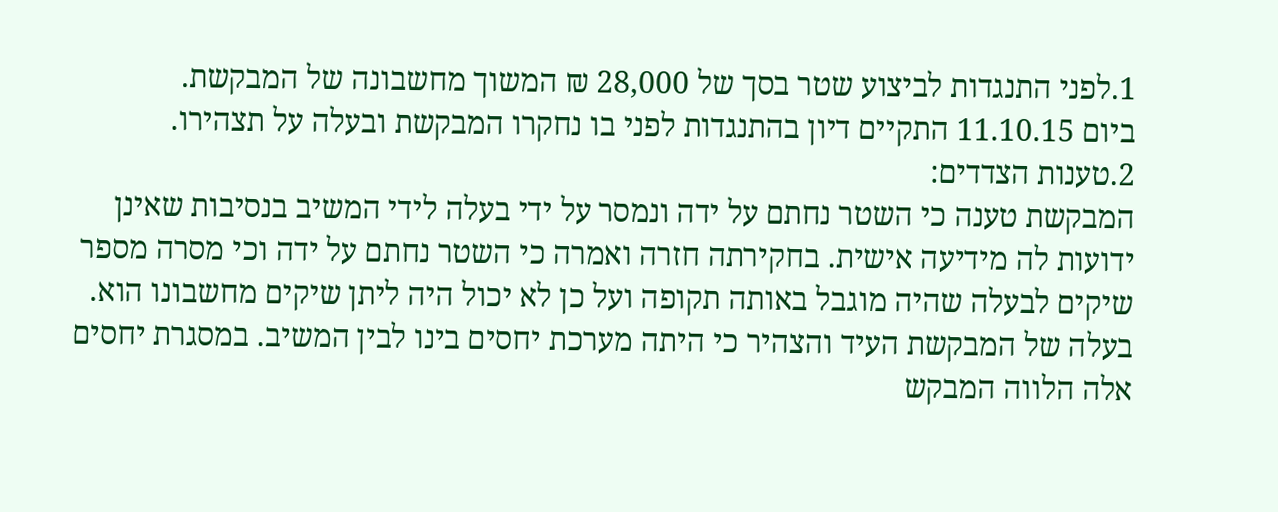1.לפני התנגדות לביצוע שטר בסך של 28,000 ₪ המשוך מחשבונה של המבקשת.
ביום 11.10.15 התקיים דיון בהתנגדות לפני בו נחקרו המבקשת ובעלה על תצהירו.
2.טענות הצדדים:
המבקשת טענה כי השטר נחתם על ידה ונמסר על ידי בעלה לידי המשיב בנסיבות שאינן ידועות לה מידיעה אישית. בחקירתה חזרה ואמרה כי השטר נחתם על ידה וכי מסרה מספר שיקים לבעלה שהיה מוגבל באותה תקופה ועל כן לא יכול היה ליתן שיקים מחשבונו הוא. בעלה של המבקשת העיד והצהיר כי היתה מערכת יחסים בינו לבין המשיב. במסגרת יחסים אלה הלווה המבקש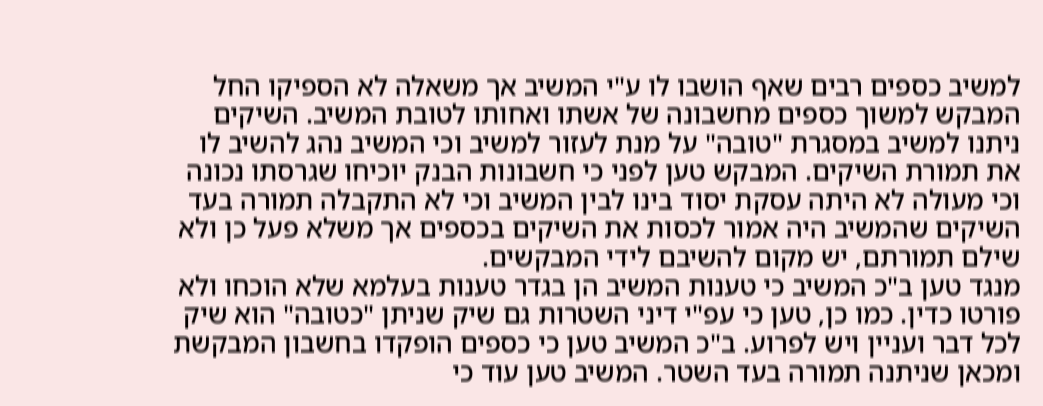למשיב כספים רבים שאף הושבו לו ע"י המשיב אך משאלה לא הספיקו החל המבקש למשוך כספים מחשבונה של אשתו ואחותו לטובת המשיב. השיקים ניתנו למשיב במסגרת "טובה" על מנת לעזור למשיב וכי המשיב נהג להשיב לו את תמורת השיקים. המבקש טען לפני כי חשבונות הבנק יוכיחו שגרסתו נכונה וכי מעולה לא היתה עסקת יסוד בינו לבין המשיב וכי לא התקבלה תמורה בעד השיקים שהמשיב היה אמור לכסות את השיקים בכספים אך משלא פעל כן ולא שילם תמורתם, יש מקום להשיבם לידי המבקשים.
מנגד טען ב"כ המשיב כי טענות המשיב הן בגדר טענות בעלמא שלא הוכחו ולא פורטו כדין. כמו כן, טען כי עפ"י דיני השטרות גם שיק שניתן "כטובה" הוא שיק לכל דבר ועניין ויש לפרוע. ב"כ המשיב טען כי כספים הופקדו בחשבון המבקשת ומכאן שניתנה תמורה בעד השטר. המשיב טען עוד כי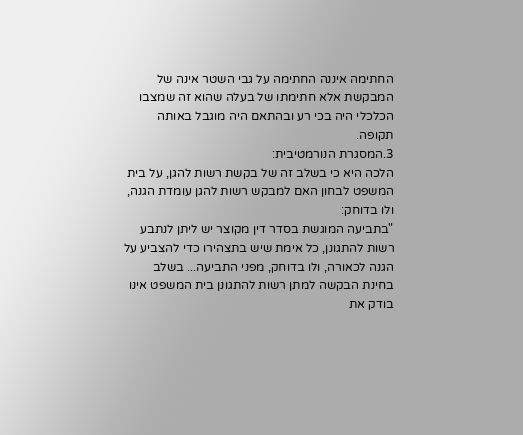החתימה איננה החתימה על גבי השטר אינה של המבקשת אלא חתימתו של בעלה שהוא זה שמצבו הכלכלי היה בכי רע ובהתאם היה מוגבל באותה תקופה.
3.המסגרת הנורמטיבית:
הלכה היא כי בשלב זה של בקשת רשות להגן, על בית המשפט לבחון האם למבקש רשות להגן עומדת הגנה, ולו בדוחק:
"בתביעה המוגשת בסדר דין מקוצר יש ליתן לנתבע רשות להתגונן, כל אימת שיש בתצהירו כדי להצביע על הגנה לכאורה, ולו בדוחק, מפני התביעה... בשלב בחינת הבקשה למתן רשות להתגונן בית המשפט אינו בודק את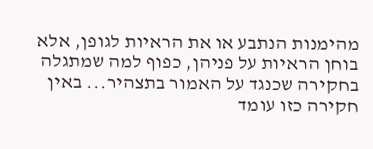מהימנות הנתבע או את הראיות לגופן, אלא בוחן הראיות על פניהן, כפוף למה שמתגלה בחקירה שכנגד על האמור בתצהיר... באין חקירה כזו עומד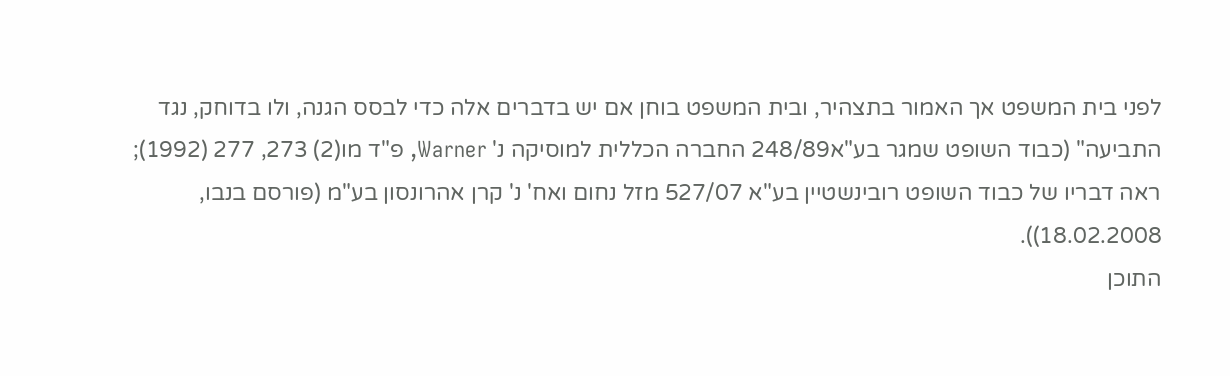לפני בית המשפט אך האמור בתצהיר, ובית המשפט בוחן אם יש בדברים אלה כדי לבסס הגנה, ולו בדוחק, נגד התביעה" (כבוד השופט שמגר בע"א248/89 החברה הכללית למוסיקה נ' Warner, פ"ד מו(2) 273, 277 (1992); ראה דבריו של כבוד השופט רובינשטיין בע"א 527/07 מזל נחום ואח' נ' קרן אהרונסון בע"מ (פורסם בנבו, 18.02.2008)).
התוכן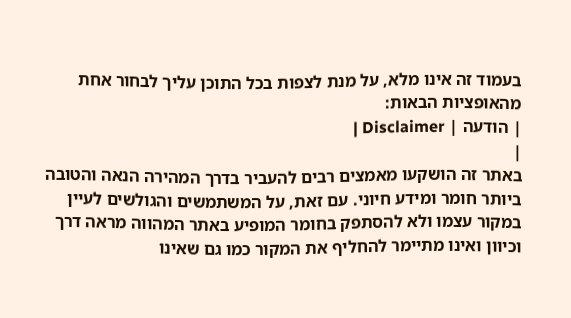בעמוד זה אינו מלא, על מנת לצפות בכל התוכן עליך לבחור אחת מהאופציות הבאות:
| הודעה | Disclaimer |
|
באתר זה הושקעו מאמצים רבים להעביר בדרך המהירה הנאה והטובה ביותר חומר ומידע חיוני. עם זאת, על המשתמשים והגולשים לעיין במקור עצמו ולא להסתפק בחומר המופיע באתר המהווה מראה דרך וכיוון ואינו מתיימר להחליף את המקור כמו גם שאינו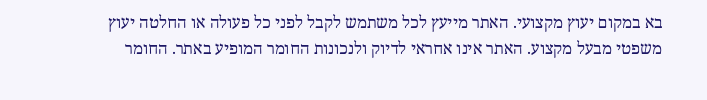בא במקום יעוץ מקצועי. האתר מייעץ לכל משתמש לקבל לפני כל פעולה או החלטה יעוץ משפטי מבעל מקצוע. האתר אינו אחראי לדיוק ולנכונות החומר המופיע באתר. החומר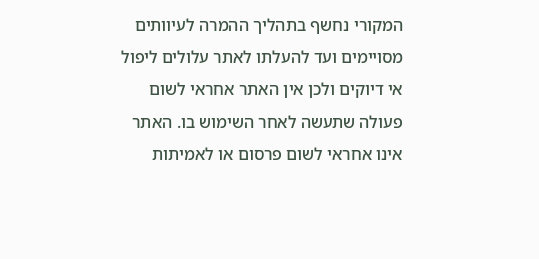המקורי נחשף בתהליך ההמרה לעיוותים מסויימים ועד להעלתו לאתר עלולים ליפול אי דיוקים ולכן אין האתר אחראי לשום פעולה שתעשה לאחר השימוש בו. האתר אינו אחראי לשום פרסום או לאמיתות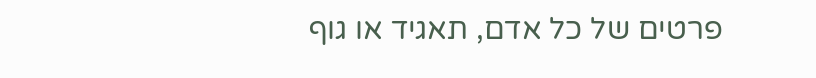פרטים של כל אדם, תאגיד או גוף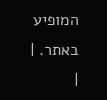המופיע באתר. |
|